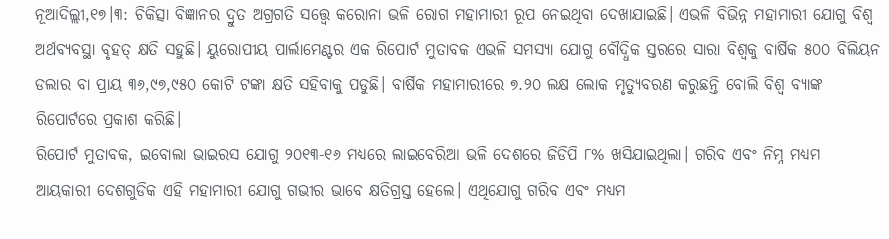ନୂଆଦିଲ୍ଲୀ,୧୭।୩: ଚିକିତ୍ସା ବିଜ୍ଞାନର ଦ୍ରୁତ ଅଗ୍ରଗତି ସତ୍ତ୍ୱେ କରୋନା ଭଳି ରୋଗ ମହାମାରୀ ରୂପ ନେଇଥିବା ଦେଖାଯାଇଛି। ଏଭଳି ବିଭିନ୍ନ ମହାମାରୀ ଯୋଗୁ ବିଶ୍ୱ ଅର୍ଥବ୍ୟବସ୍ଥା ବୃହତ୍ କ୍ଷତି ସହୁଛି। ୟୁରୋପୀୟ ପାର୍ଲାମେଣ୍ଟର ଏକ ରିପୋର୍ଟ ମୁତାବକ ଏଭଳି ସମସ୍ୟା ଯୋଗୁ ବୌଦ୍ଧିକ ସ୍ତରରେ ସାରା ବିଶ୍ୱକୁ ବାର୍ଷିକ ୫୦୦ ବିଲିୟନ ଡଲାର ବା ପ୍ରାୟ ୩୬,୯୭,୯୫୦ କୋଟି ଟଙ୍କା କ୍ଷତି ସହିବାକୁ ପଡୁଛି। ବାର୍ଷିକ ମହାମାରୀରେ ୭.୨୦ ଲକ୍ଷ ଲୋକ ମୃତ୍ୟୁବରଣ କରୁଛନ୍ତି ବୋଲି ବିଶ୍ୱ ବ୍ୟାଙ୍କ ରିପୋର୍ଟରେ ପ୍ରକାଶ କରିଛି।
ରିପୋର୍ଟ ମୁତାବକ, ଇବୋଲା ଭାଇରସ ଯୋଗୁ ୨୦୧୩-୧୬ ମଧ୍ୟରେ ଲାଇବେରିଆ ଭଳି ଦେଶରେ ଜିଡିପି ୮% ଖସିଯାଇଥିଲା। ଗରିବ ଏବଂ ନିମ୍ନ ମଧ୍ୟମ ଆୟକାରୀ ଦେଶଗୁଡିକ ଏହି ମହାମାରୀ ଯୋଗୁ ଗଭୀର ଭାବେ କ୍ଷତିଗ୍ରସ୍ତ ହେଲେ। ଏଥିଯୋଗୁ ଗରିବ ଏବଂ ମଧ୍ୟମ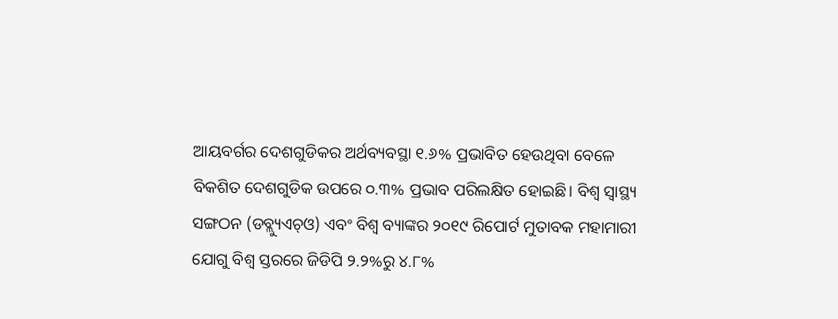ଆୟବର୍ଗର ଦେଶଗୁଡିକର ଅର୍ଥବ୍ୟବସ୍ଥା ୧.୬% ପ୍ରଭାବିତ ହେଉଥିବା ବେଳେ ବିକଶିତ ଦେଶଗୁଡିକ ଉପରେ ୦.୩% ପ୍ରଭାବ ପରିଲକ୍ଷିତ ହୋଇଛି। ବିଶ୍ୱ ସ୍ବାସ୍ଥ୍ୟ ସଙ୍ଗଠନ (ଡବ୍ଲ୍ୟୁଏଚ୍ଓ) ଏବଂ ବିଶ୍ୱ ବ୍ୟାଙ୍କର ୨୦୧୯ ରିପୋର୍ଟ ମୁତାବକ ମହାମାରୀ ଯୋଗୁ ବିଶ୍ୱ ସ୍ତରରେ ଜିଡିପି ୨.୨%ରୁ ୪.୮%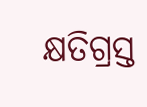କ୍ଷତିଗ୍ରସ୍ତ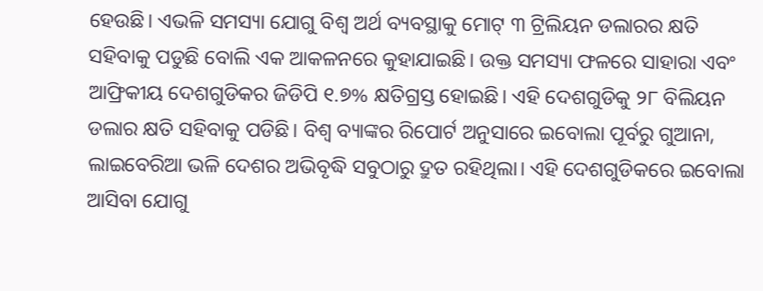ହେଉଛି। ଏଭଳି ସମସ୍ୟା ଯୋଗୁ ବିଶ୍ୱ ଅର୍ଥ ବ୍ୟବସ୍ଥାକୁ ମୋଟ୍ ୩ ଟ୍ରିଲିୟନ ଡଲାରର କ୍ଷତି ସହିବାକୁ ପଡୁଛି ବୋଲି ଏକ ଆକଳନରେ କୁହାଯାଇଛି। ଉକ୍ତ ସମସ୍ୟା ଫଳରେ ସାହାରା ଏବଂ ଆଫ୍ରିକୀୟ ଦେଶଗୁଡିକର ଜିଡିପି ୧.୭% କ୍ଷତିଗ୍ରସ୍ତ ହୋଇଛି। ଏହି ଦେଶଗୁଡିକୁ ୨୮ ବିଲିୟନ ଡଲାର କ୍ଷତି ସହିବାକୁ ପଡିଛି। ବିଶ୍ୱ ବ୍ୟାଙ୍କର ରିପୋର୍ଟ ଅନୁସାରେ ଇବୋଲା ପୂର୍ବରୁ ଗୁଆନା, ଲାଇବେରିଆ ଭଳି ଦେଶର ଅଭିବୃଦ୍ଧି ସବୁଠାରୁ ଦ୍ରୁତ ରହିଥିଲା। ଏହି ଦେଶଗୁଡିକରେ ଇବୋଲା ଆସିବା ଯୋଗୁ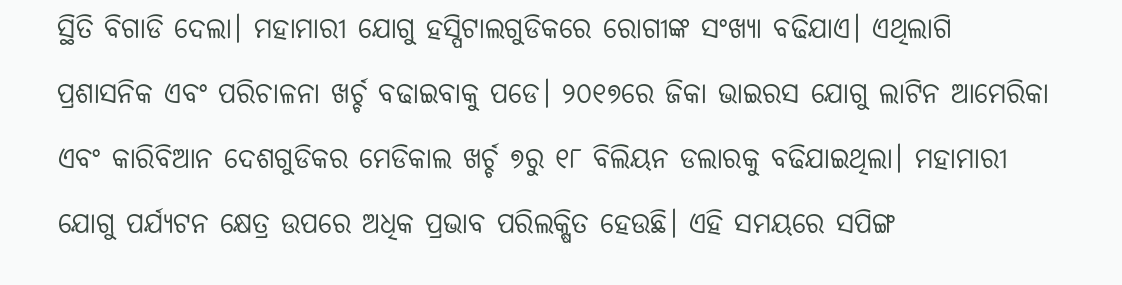ସ୍ଥିତି ବିଗାଡି ଦେଲା। ମହାମାରୀ ଯୋଗୁ ହସ୍ପିଟାଲଗୁଡିକରେ ରୋଗୀଙ୍କ ସଂଖ୍ୟା ବଢିଯାଏ। ଏଥିଲାଗି ପ୍ରଶାସନିକ ଏବଂ ପରିଚାଳନା ଖର୍ଚ୍ଚ ବଢାଇବାକୁ ପଡେ। ୨୦୧୭ରେ ଜିକା ଭାଇରସ ଯୋଗୁ ଲାଟିନ ଆମେରିକା ଏବଂ କାରିବିଆନ ଦେଶଗୁଡିକର ମେଡିକାଲ ଖର୍ଚ୍ଚ ୭ରୁ ୧୮ ବିଲିୟନ ଡଲାରକୁ ବଢିଯାଇଥିଲା। ମହାମାରୀ ଯୋଗୁ ପର୍ଯ୍ୟଟନ କ୍ଷେତ୍ର ଉପରେ ଅଧିକ ପ୍ରଭାବ ପରିଲକ୍ଷିତ ହେଉଛି। ଏହି ସମୟରେ ସପିଙ୍ଗ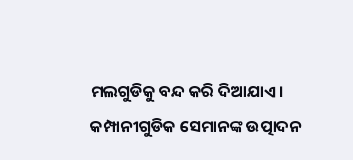ମଲଗୁଡିକୁ ବନ୍ଦ କରି ଦିଆଯାଏ। କମ୍ପାନୀଗୁଡିକ ସେମାନଙ୍କ ଉତ୍ପାଦନ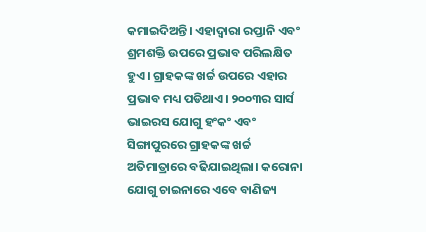କମାଇଦିଅନ୍ତି। ଏହାଦ୍ୱାରା ରପ୍ତାନି ଏବଂ ଶ୍ରମଶକ୍ତି ଉପରେ ପ୍ରଭାବ ପରିଲକ୍ଷିତ ହୁଏ। ଗ୍ରାହକଙ୍କ ଖର୍ଚ୍ଚ ଉପରେ ଏହାର ପ୍ରଭାବ ମଧ୍ୟ ପଡିଥାଏ। ୨୦୦୩ର ସାର୍ସ ଭାଇରସ ଯୋଗୁ ହଂକଂ ଏବଂ ସିଙ୍ଗାପୁରରେ ଗ୍ରାହକଙ୍କ ଖର୍ଚ୍ଚ ଅତିମାତ୍ରାରେ ବଢିଯାଇଥିଲା। କରୋନା ଯୋଗୁ ଚାଇନାରେ ଏବେ ବାଣିଜ୍ୟ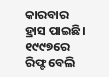କାରବାର ହ୍ରାସ ପାଇଛି। ୧୯୯୭ରେ ରିଫ୍ଟ ବେଲି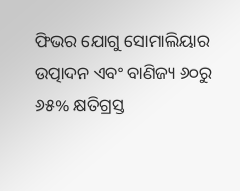ଫିଭର ଯୋଗୁ ସୋମାଲିୟାର ଉତ୍ପାଦନ ଏବଂ ବାଣିଜ୍ୟ ୬୦ରୁ ୬୫% କ୍ଷତିଗ୍ରସ୍ତ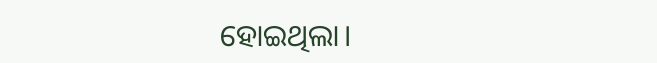ହୋଇଥିଲା।